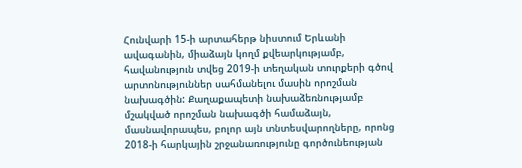Հունվարի 15-ի արտահերթ նիստում Երևանի ավագանին, միաձայն կողմ քվեարկությամբ, հավանություն տվեց 2019-ի տեղական տուրքերի գծով արտոնություններ սահմանելու մասին որոշման նախագծին: Քաղաքապետի նախաձեռնությամբ մշակված որոշման նախագծի համաձայն, մասնավորապես, բոլոր այն տնտեսվարողները, որոնց 2018-ի հարկային շրջանառությունը գործունեության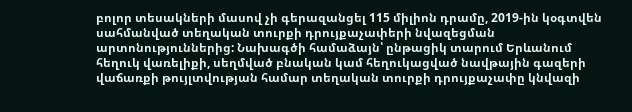բոլոր տեսակների մասով չի գերազանցել 115 միլիոն դրամը, 2019-ին կօգտվեն սահմանված տեղական տուրքի դրույքաչափերի նվազեցման արտոնություններից: Նախագծի համաձայն՝ ընթացիկ տարում Երևանում հեղուկ վառելիքի, սեղմված բնական կամ հեղուկացված նավթային գազերի վաճառքի թույլտվության համար տեղական տուրքի դրույքաչափը կնվազի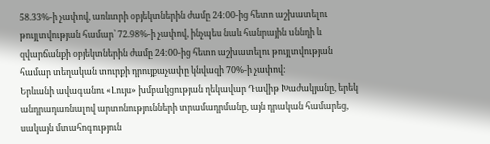58.33%-ի չափով, առևտրի օբյեկտներին ժամը 24:00-ից հետո աշխատելու թույլտվության համար՝ 72.98%-ի չափով, ինչպես նաև հանրային uննդի և զվարճանքի օբյեկտներին ժամը 24:00-ից հետո աշխատելու թույլտվության համար տեղական տուրքի դրույքաչափը կնվազի 70%-ի չափով:
Երևանի ավագանու «Լույս» խմբակցության ղեկավար Դավիթ Խաժակյանը, երեկ անդրադառնալով արտոնությունների տրամադրմանը, այն դրական համարեց, սակայն մտահոգություն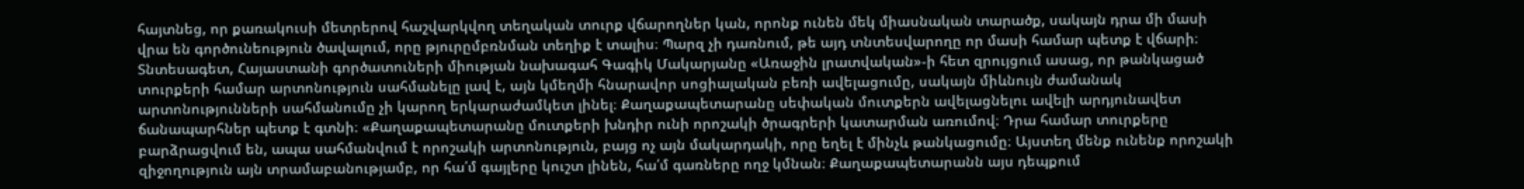հայտնեց, որ քառակուսի մետրերով հաշվարկվող տեղական տուրք վճարողներ կան, որոնք ունեն մեկ միասնական տարածք, սակայն դրա մի մասի վրա են գործունեություն ծավալում, որը թյուրըմբռնման տեղիք է տալիս։ Պարզ չի դառնում, թե այդ տնտեսվարողը որ մասի համար պետք է վճարի։
Տնտեսագետ, Հայաստանի գործատուների միության նախագահ Գագիկ Մակարյանը «Առաջին լրատվական»-ի հետ զրույցում ասաց, որ թանկացած տուրքերի համար արտոնություն սահմանելը լավ է, այն կմեղմի հնարավոր սոցիալական բեռի ավելացումը, սակայն միևնույն ժամանակ արտոնությունների սահմանումը չի կարող երկարաժամկետ լինել։ Քաղաքապետարանը սեփական մուտքերն ավելացնելու ավելի արդյունավետ ճանապարհներ պետք է գտնի։ «Քաղաքապետարանը մուտքերի խնդիր ունի որոշակի ծրագրերի կատարման առումով։ Դրա համար տուրքերը բարձրացվում են, ապա սահմանվում է որոշակի արտոնություն, բայց ոչ այն մակարդակի, որը եղել է մինչև թանկացումը։ Այստեղ մենք ունենք որոշակի զիջողություն այն տրամաբանությամբ, որ հա՛մ գայլերը կուշտ լինեն, հա՛մ գառները ողջ կմնան։ Քաղաքապետարանն այս դեպքում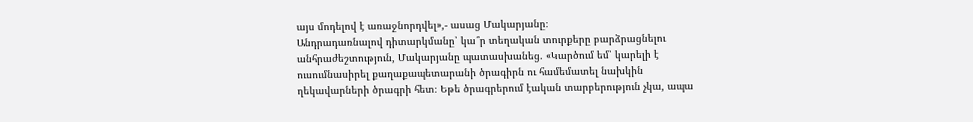այս մոդելով է առաջնորդվել»,- ասաց Մակարյանը։
Անդրադառնալով դիտարկմանը՝ կա՞ր տեղական տուրքերը բարձրացնելու անհրաժեշտություն, Մակարյանը պատասխանեց. «Կարծում եմ՝ կարելի է ուսումնասիրել քաղաքապետարանի ծրագիրն ու համեմատել նախկին ղեկավարների ծրագրի հետ։ Եթե ծրագրերում էական տարբերություն չկա, ապա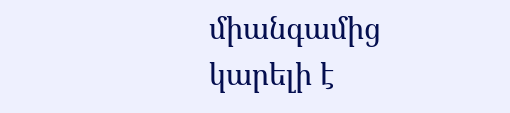միանգամից կարելի է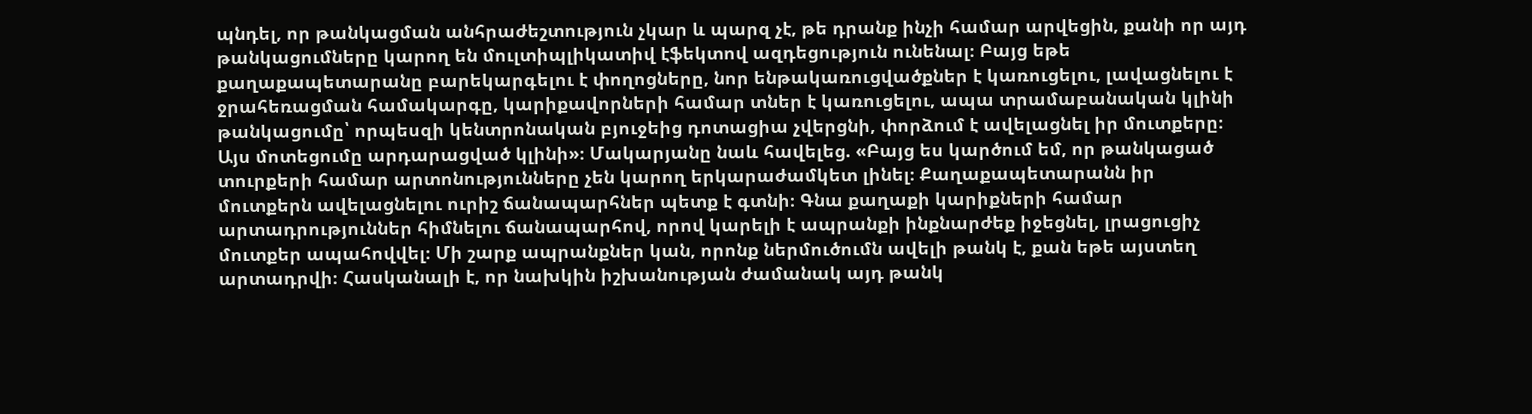պնդել, որ թանկացման անհրաժեշտություն չկար և պարզ չէ, թե դրանք ինչի համար արվեցին, քանի որ այդ թանկացումները կարող են մուլտիպլիկատիվ էֆեկտով ազդեցություն ունենալ։ Բայց եթե քաղաքապետարանը բարեկարգելու է փողոցները, նոր ենթակառուցվածքներ է կառուցելու, լավացնելու է ջրահեռացման համակարգը, կարիքավորների համար տներ է կառուցելու, ապա տրամաբանական կլինի թանկացումը՝ որպեսզի կենտրոնական բյուջեից դոտացիա չվերցնի, փորձում է ավելացնել իր մուտքերը։ Այս մոտեցումը արդարացված կլինի»։ Մակարյանը նաև հավելեց. «Բայց ես կարծում եմ, որ թանկացած տուրքերի համար արտոնությունները չեն կարող երկարաժամկետ լինել։ Քաղաքապետարանն իր մուտքերն ավելացնելու ուրիշ ճանապարհներ պետք է գտնի։ Գնա քաղաքի կարիքների համար արտադրություններ հիմնելու ճանապարհով, որով կարելի է ապրանքի ինքնարժեք իջեցնել, լրացուցիչ մուտքեր ապահովվել։ Մի շարք ապրանքներ կան, որոնք ներմուծումն ավելի թանկ է, քան եթե այստեղ արտադրվի։ Հասկանալի է, որ նախկին իշխանության ժամանակ այդ թանկ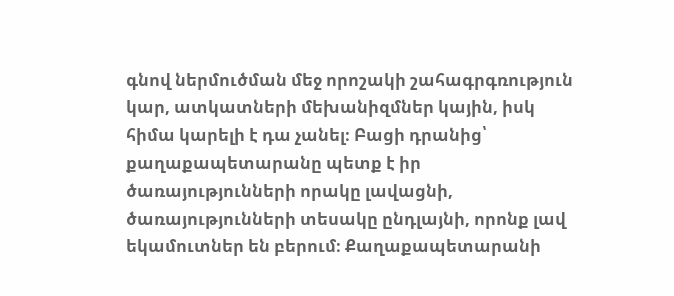գնով ներմուծման մեջ որոշակի շահագրգռություն կար, ատկատների մեխանիզմներ կային, իսկ հիմա կարելի է դա չանել։ Բացի դրանից՝ քաղաքապետարանը պետք է իր ծառայությունների որակը լավացնի, ծառայությունների տեսակը ընդլայնի, որոնք լավ եկամուտներ են բերում։ Քաղաքապետարանի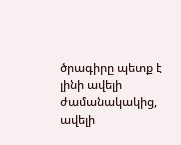ծրագիրը պետք է լինի ավելի ժամանակակից, ավելի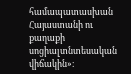համապատասխան Հայաստանի ու քաղաքի սոցիալտնտեսական վիճակին»։